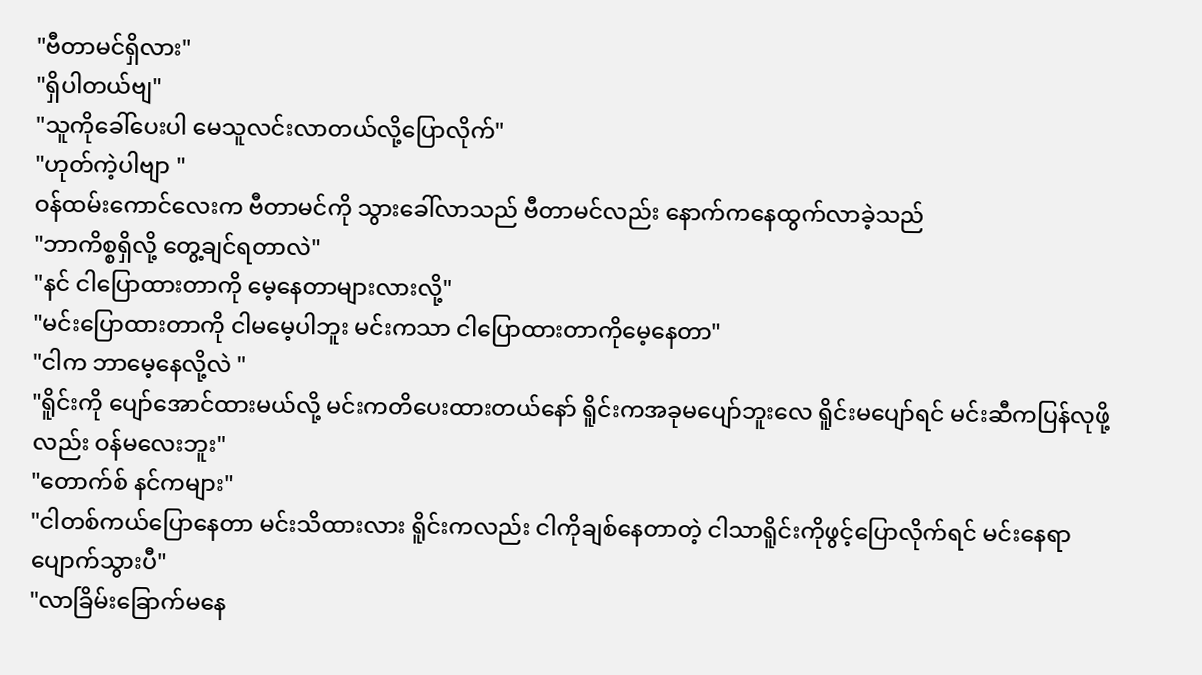"ဗီတာမင်ရှိလား"
"ရှိပါတယ်ဗျ"
"သူကိုခေါ်ပေးပါ မေသူလင်းလာတယ်လို့ပြောလိုက်"
"ဟုတ်ကဲ့ပါဗျာ "
ဝန်ထမ်းကောင်လေးက ဗီတာမင်ကို သွားခေါ်လာသည် ဗီတာမင်လည်း နောက်ကနေထွက်လာခဲ့သည်
"ဘာကိစ္စရှိလို့ တွေ့ချင်ရတာလဲ"
"နင် ငါပြောထားတာကို မေ့နေတာများလားလို့"
"မင်းပြောထားတာကို ငါမမေ့ပါဘူး မင်းကသာ ငါပြောထားတာကိုမေ့နေတာ"
"ငါက ဘာမေ့နေလို့လဲ "
"ရိူင်းကို ပျော်အောင်ထားမယ်လို့ မင်းကတိပေးထားတယ်နော် ရိူင်းကအခုမပျော်ဘူးလေ ရိူင်းမပျော်ရင် မင်းဆီကပြန်လုဖို့လည်း ဝန်မလေးဘူး"
"တောက်စ် နင်ကများ"
"ငါတစ်ကယ်ပြောနေတာ မင်းသိထားလား ရိူင်းကလည်း ငါကိုချစ်နေတာတဲ့ ငါသာရိူင်းကိုဖွင့်ပြောလိုက်ရင် မင်းနေရာပျောက်သွားပီ"
"လာခြိမ်းခြောက်မနေ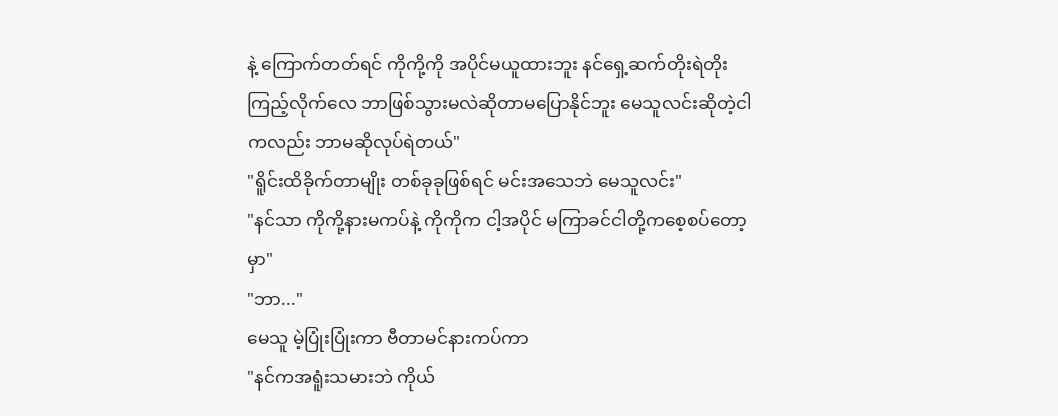နဲ့ ကြောက်တတ်ရင် ကိုကို့ကို အပိုင်မယူထားဘူး နင်ရှေ့ဆက်တိုးရဲတိုးကြည့်လိုက်လေ ဘာဖြစ်သွားမလဲဆိုတာမပြောနိုင်ဘူး မေသူလင်းဆိုတဲ့ငါကလည်း ဘာမဆိုလုပ်ရဲတယ်"
"ရိူင်းထိခိုက်တာမျိုး တစ်ခုခုဖြစ်ရင် မင်းအသေဘဲ မေသူလင်း"
"နင်သာ ကိုကို့နားမကပ်နဲ့ ကိုကိုက ငါ့အပိုင် မကြာခင်ငါတို့ကစေ့စပ်တော့မှာ"
"ဘာ..."
မေသူ မဲ့ပြုံးပြုံးကာ ဗီတာမင်နားကပ်ကာ
"နင်ကအရူံးသမားဘဲ ကိုယ်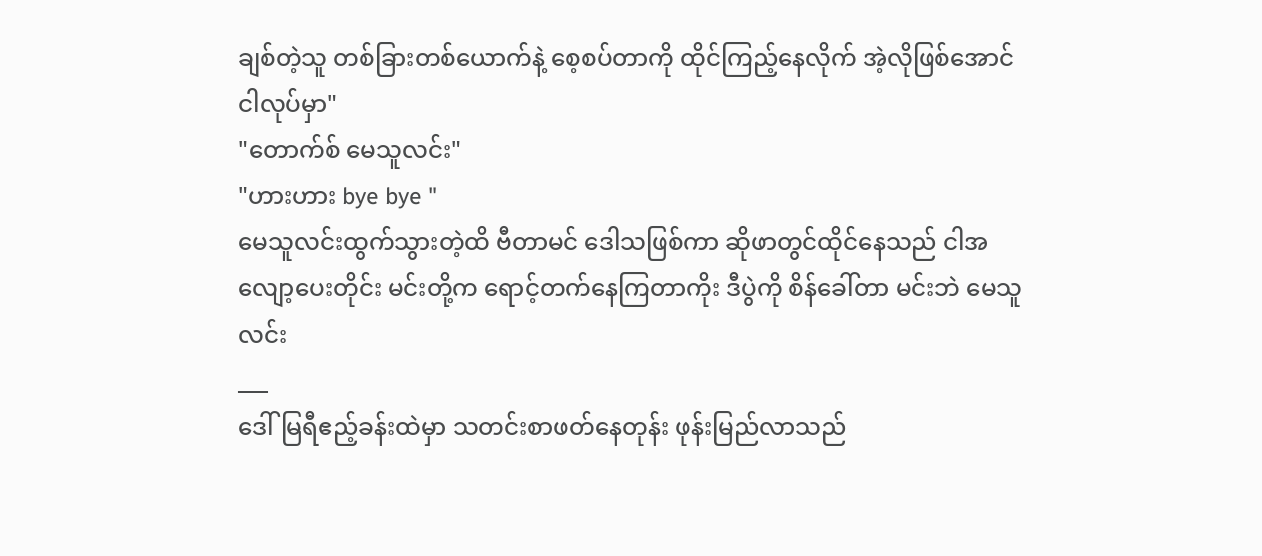ချစ်တဲ့သူ တစ်ခြားတစ်ယောက်နဲ့ စေ့စပ်တာကို ထိုင်ကြည့်နေလိုက် အဲ့လိုဖြစ်အောင် ငါလုပ်မှာ"
"တောက်စ် မေသူလင်း"
"ဟားဟား bye bye "
မေသူလင်းထွက်သွားတဲ့ထိ ဗီတာမင် ဒေါသဖြစ်ကာ ဆိုဖာတွင်ထိုင်နေသည် ငါအလျော့ပေးတိုင်း မင်းတို့က ရောင့်တက်နေကြတာကိုး ဒီပွဲကို စိန်ခေါ်တာ မင်းဘဲ မေသူလင်း
___
ဒေါ်မြရီဧည့်ခန်းထဲမှာ သတင်းစာဖတ်နေတုန်း ဖုန်းမြည်လာသည်